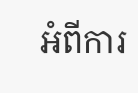អំពីការ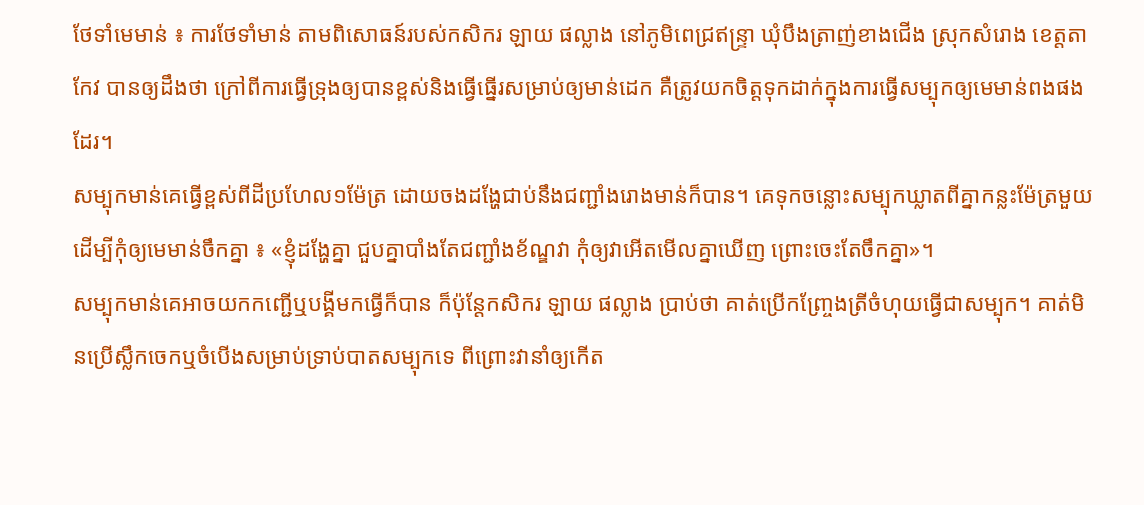ថែទាំមេមាន់ ៖ ការថែទាំមាន់ តាមពិសោធន៍របស់កសិករ ឡាយ ផល្លាង នៅភូមិពេជ្រឥន្រ្ទា ឃុំបឹងត្រាញ់ខាងជើង ស្រុកសំរោង ខេត្តតាកែវ បានឲ្យដឹងថា ក្រៅពីការធ្វើទ្រុងឲ្យបានខ្ពស់និងធ្វើធ្នើរសម្រាប់ឲ្យមាន់ដេក គឺត្រូវយកចិត្តទុកដាក់ក្នុងការធ្វើសម្បុកឲ្យមេមាន់ពងផងដែរ។
សម្បុកមាន់គេធ្វើខ្ពស់ពីដីប្រហែល១ម៉ែត្រ ដោយចងដង្ហែជាប់នឹងជញ្ជាំងរោងមាន់ក៏បាន។ គេទុកចន្លោះសម្បុកឃ្លាតពីគ្នាកន្លះម៉ែត្រមួយ ដើម្បីកុំឲ្យមេមាន់ចឹកគ្នា ៖ «ខ្ញុំដង្ហែគ្នា ជួបគ្នាបាំងតែជញ្ជាំងខ័ណ្ឌវា កុំឲ្យវាអើតមើលគ្នាឃើញ ព្រោះចេះតែចឹកគ្នា»។
សម្បុកមាន់គេអាចយកកញ្ជើឬបង្គីមកធ្វើក៏បាន ក៏ប៉ុន្តែកសិករ ឡាយ ផល្លាង ប្រាប់ថា គាត់ប្រើកញ្ច្រែងត្រីចំហុយធ្វើជាសម្បុក។ គាត់មិនប្រើស្លឹកចេកឬចំបើងសម្រាប់ទ្រាប់បាតសម្បុកទេ ពីព្រោះវានាំឲ្យកើត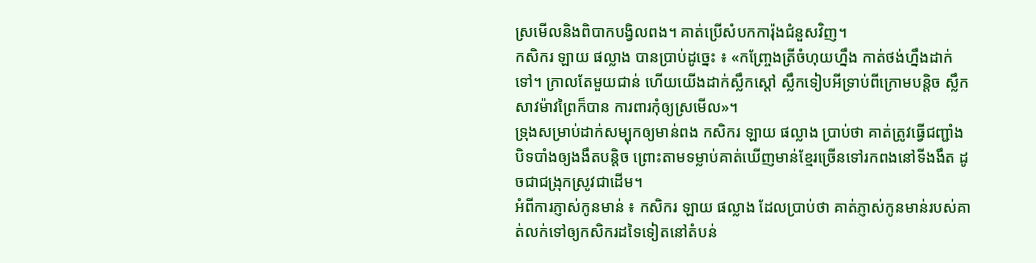ស្រមើលនិងពិបាកបង្វិលពង។ គាត់ប្រើសំបកការ៉ុងជំនួសវិញ។
កសិករ ឡាយ ផល្លាង បានប្រាប់ដូច្នេះ ៖ «កញ្រ្ចែងត្រីចំហុយហ្នឹង កាត់ថង់ហ្នឹងដាក់ទៅ។ ក្រាលតែមួយជាន់ ហើយយើងដាក់ស្លឹកស្តៅ ស្លឹកទៀបអីទ្រាប់ពីក្រោមបន្តិច ស្លឹកសាវម៉ាវព្រៃក៏បាន ការពារកុំឲ្យស្រមើល»។
ទ្រុងសម្រាប់ដាក់សម្បុកឲ្យមាន់ពង កសិករ ឡាយ ផល្លាង ប្រាប់ថា គាត់ត្រូវធ្វើជញ្ជាំងបិទបាំងឲ្យងងឹតបន្តិច ព្រោះតាមទម្លាប់គាត់ឃើញមាន់ខ្មែរច្រើនទៅរកពងនៅទីងងឹត ដូចជាជង្រុកស្រូវជាដើម។
អំពីការភ្ញាស់កូនមាន់ ៖ កសិករ ឡាយ ផល្លាង ដែលប្រាប់ថា គាត់ភ្ញាស់កូនមាន់របស់គាត់លក់ទៅឲ្យកសិករដទៃទៀតនៅតំបន់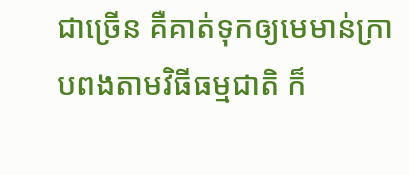ជាច្រើន គឺគាត់ទុកឲ្យមេមាន់ក្រាបពងតាមវិធីធម្មជាតិ ក៏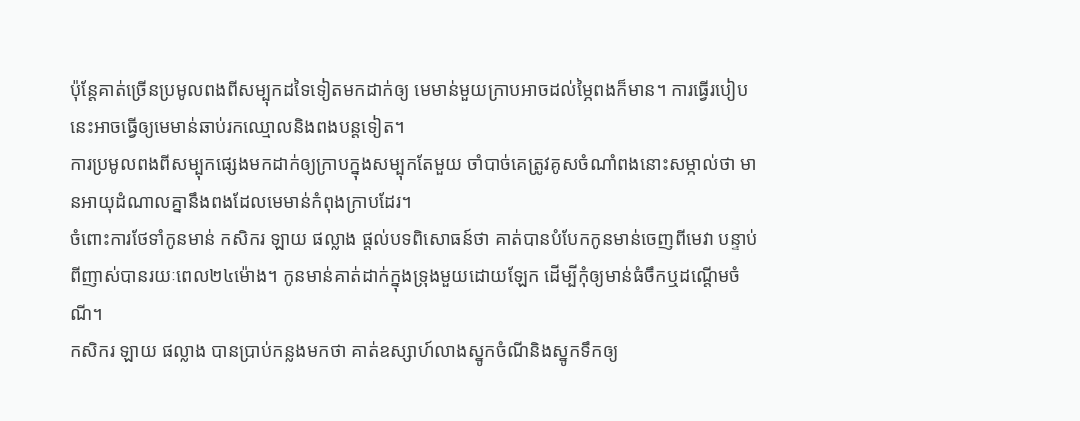ប៉ុន្តែគាត់ច្រើនប្រមូលពងពីសម្បុកដទៃទៀតមកដាក់ឲ្យ មេមាន់មួយក្រាបអាចដល់ម្ភៃពងក៏មាន។ ការធ្វើរបៀបនេះអាចធ្វើឲ្យមេមាន់ឆាប់រកឈ្មោលនិងពងបន្តទៀត។
ការប្រមូលពងពីសម្បុកផ្សេងមកដាក់ឲ្យក្រាបក្នុងសម្បុកតែមួយ ចាំបាច់គេត្រូវគូសចំណាំពងនោះសម្កាល់ថា មានអាយុដំណាលគ្នានឹងពងដែលមេមាន់កំពុងក្រាបដែរ។
ចំពោះការថែទាំកូនមាន់ កសិករ ឡាយ ផល្លាង ផ្តល់បទពិសោធន៍ថា គាត់បានបំបែកកូនមាន់ចេញពីមេវា បន្ទាប់ពីញាស់បានរយៈពេល២៤ម៉ោង។ កូនមាន់គាត់ដាក់ក្នុងទ្រុងមួយដោយឡែក ដើម្បីកុំឲ្យមាន់ធំចឹកឬដណ្តើមចំណី។
កសិករ ឡាយ ផល្លាង បានប្រាប់កន្លងមកថា គាត់ឧស្សាហ៍លាងស្នូកចំណីនិងស្នូកទឹកឲ្យ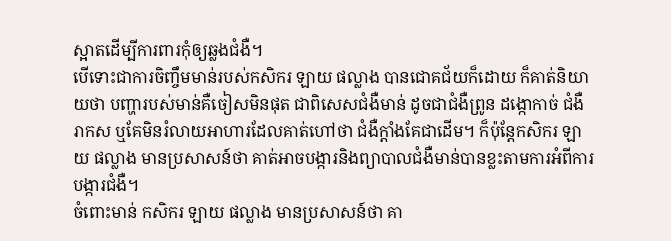ស្អាតដើម្បីការពារកុំឲ្យឆ្លងជំងឺ។
បើទោះជាការចិញ្ចឹមមាន់របស់កសិករ ឡាយ ផល្លាង បានជោគជ័យក៏ដោយ ក៏គាត់និយាយថា បញ្ហារបស់មាន់គឺចៀសមិនផុត ជាពិសេសជំងឺមាន់ ដូចជាជំងឺព្រូន ដង្កោកាច់ ជំងឺរាកស ឬគែមិនរំលាយអាហារដែលគាត់ហៅថា ជំងឺក្តាំងគែជាដើម។ ក៏ប៉ុន្តែកសិករ ឡាយ ផល្លាង មានប្រសាសន៍ថា គាត់អាចបង្ការនិងព្យាបាលជំងឺមាន់បានខ្លះតាមការអំពីការបង្ការជំងឺ។
ចំពោះមាន់ កសិករ ឡាយ ផល្លាង មានប្រសាសន៍ថា គា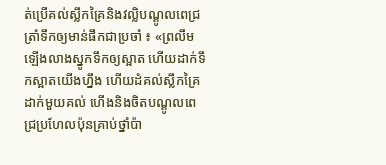ត់ប្រើគល់ស្លឹកគ្រៃនិងវល្លិបណ្តូលពេជ្រត្រាំទឹកឲ្យមាន់ផឹកជាប្រចាំ ៖ «ព្រលឹមឡើងលាងស្នូកទឹកឲ្យស្អាត ហើយដាក់ទឹកស្អាតយើងហ្នឹង ហើយដំគល់ស្លឹកគ្រៃដាក់មួយគល់ ហើងនិងចិតបណ្តូលពេជ្រប្រហែលប៉ុនគ្រាប់ថ្នាំប៉ា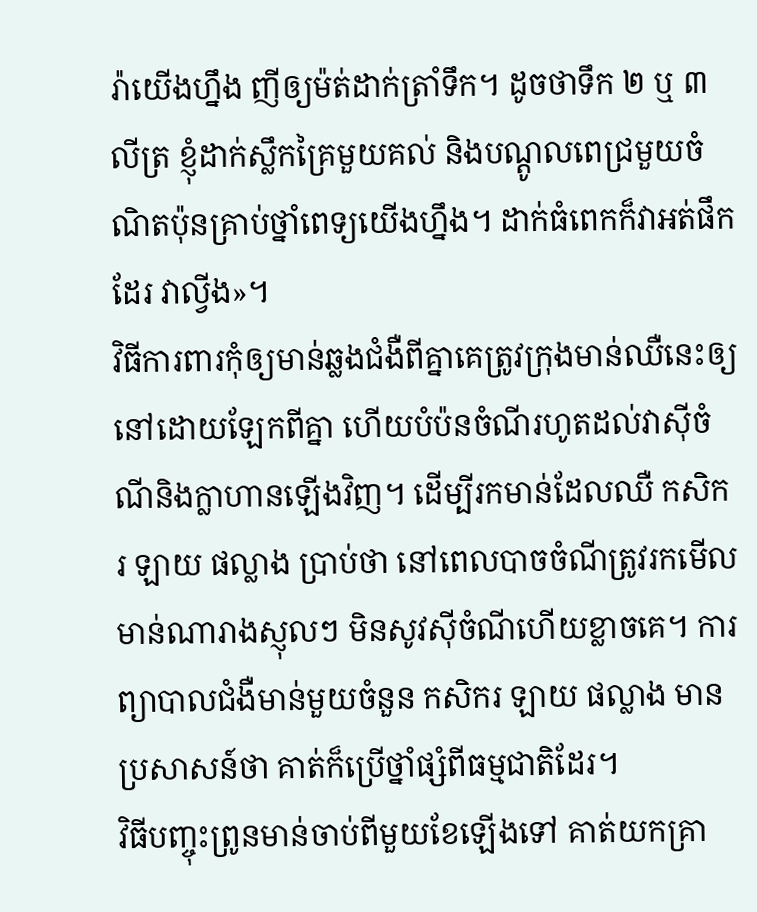រ៉ាយើងហ្នឹង ញីឲ្យម៉ត់ដាក់ត្រាំទឹក។ ដូចថាទឹក ២ ឬ ៣លីត្រ ខ្ញុំដាក់ស្លឹកគ្រៃមួយគល់ និងបណ្តូលពេជ្រមួយចំណិតប៉ុនគ្រាប់ថ្នាំពេទ្យយើងហ្នឹង។ ដាក់ធំពេកក៏វាអត់ផឹកដែរ វាល្វីង»។
វិធីការពារកុំឲ្យមាន់ឆ្លងជំងឺពីគ្នាគេត្រូវក្រុងមាន់ឈឺនេះឲ្យនៅដោយឡែកពីគ្នា ហើយបំប៉នចំណីរហូតដល់វាស៊ីចំណីនិងក្លាហានឡើងវិញ។ ដើម្បីរកមាន់ដែលឈឺ កសិករ ឡាយ ផល្លាង ប្រាប់ថា នៅពេលបាចចំណីត្រូវរកមើលមាន់ណារាងស្ញុលៗ មិនសូវស៊ីចំណីហើយខ្លាចគេ។ ការព្យាបាលជំងឺមាន់មួយចំនួន កសិករ ឡាយ ផល្លាង មានប្រសាសន៍ថា គាត់ក៏ប្រើថ្នាំផ្សំពីធម្មជាតិដែរ។
វិធីបញ្ចុះព្រូនមាន់ចាប់ពីមួយខែឡើងទៅ គាត់យកគ្រា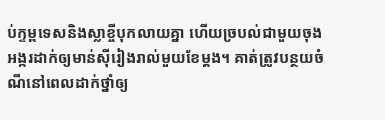ប់ក្ទម្ពទេសនិងស្លាខ្ចីបុកលាយគ្នា ហើយច្របល់ជាមួយចុងអង្ករដាក់ឲ្យមាន់ស៊ីរៀងរាល់មួយខែម្តង។ គាត់ត្រូវបន្ថយចំណីនៅពេលដាក់ថ្នាំឲ្យ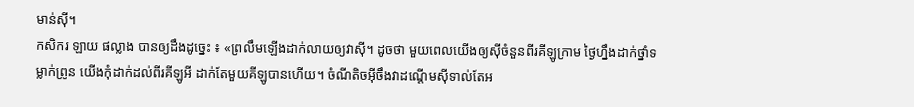មាន់ស៊ី។
កសិករ ឡាយ ផល្លាង បានឲ្យដឹងដូច្នេះ ៖ «ព្រលឹមឡើងដាក់លាយឲ្យវាស៊ី។ ដូចថា មួយពេលយើងឲ្យស៊ីចំនួនពីរគីឡូក្រាម ថ្ងៃហ្នឹងដាក់ថ្នាំទម្លាក់ព្រូន យើងកុំដាក់ដល់ពីរគីឡូអី ដាក់តែមួយគីឡូបានហើយ។ ចំណីតិចអ៊ីចឹងវាដណ្តើមស៊ីទាល់តែអ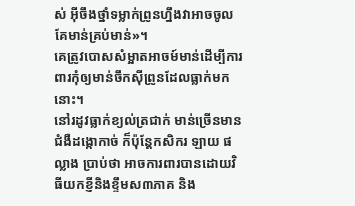ស់ អ៊ីចឹងថ្នាំទម្លាក់ព្រូនហ្នឹងវាអាចចូលគែមាន់គ្រប់មាន់»។
គេត្រូវបោសសំម្អាតអាចម៍មាន់ដើម្បីការពារកុំឲ្យមាន់ចឹកស៊ីព្រូនដែលធ្លាក់មកនោះ។
នៅរដូវធ្លាក់ខ្យល់ត្រជាក់ មាន់ច្រើនមានជំងឺដង្កោកាច់ ក៏ប៉ុន្តែកសិករ ឡាយ ផល្លាង ប្រាប់ថា អាចការពារបានដោយវិធីយកខ្ញីនិងខ្ទឹមស៣ភាគ និង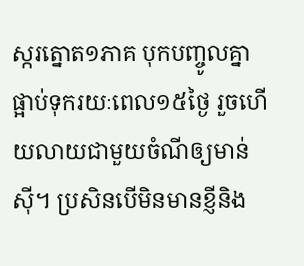ស្ករត្នោត១ភាគ បុកបញ្ចូលគ្នា ផ្អាប់ទុករយៈពេល១៥ថ្ងៃ រួចហើយលាយជាមួយចំណីឲ្យមាន់ស៊ី។ ប្រសិនបើមិនមានខ្ញីនិង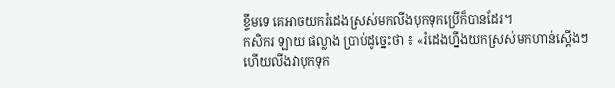ខ្ទឹមទេ គេអាចយករំដេងស្រស់មកលីងបុកទុកប្រើក៏បានដែរ។
កសិករ ឡាយ ផល្លាង បា្រប់ដូច្នេះថា ៖ «រំដេងហ្នឹងយកស្រស់មកហាន់ស្តើងៗ ហើយលីងវាបុកទុក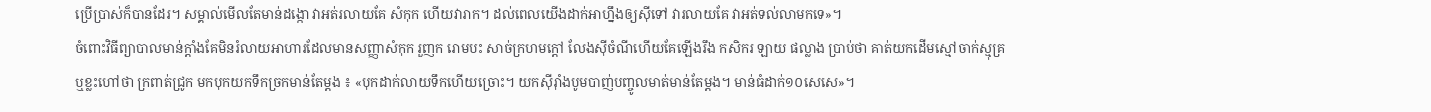ប្រើប្រាស់ក៏បានដែរ។ សម្គាល់មើលតែមាន់ដង្កោ វាអត់រលាយគែ សំកុក ហើយវារាក។ ដល់ពេលយើងដាក់អាហ្នឹងឲ្យស៊ីទៅ វារលាយគែ វាអត់ទល់លាមកទេ»។
ចំពោះវិធីព្យាបាលមាន់ក្តាំងគែមិនរំលាយអាហារដែលមានសញ្ញាសំកុក រួញក រោមបះ សាច់ក្រហមក្តៅ លែងស៊ីចំណីហើយគែឡើងរឹង កសិករ ឡាយ ផល្លាង ប្រាប់ថា គាត់យកដើមស្មៅចាក់ស្មុគ្រ ឬខ្លះហៅថា ក្រពាត់ជ្រូក មកបុកយកទឹកច្រកមាន់តែម្តង ៖ «បុកដាក់លាយទឹកហើយច្រោះ។ យកស៊ីរ៉ាំងបូមបាញ់បញ្ចូលមាត់មាន់តែម្តង។ មាន់ធំដាក់១០សេសេ»។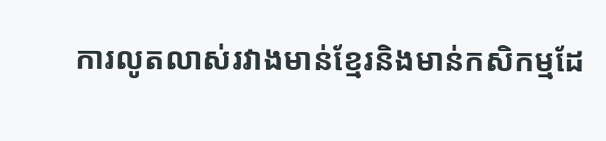ការលូតលាស់រវាងមាន់ខ្មែរនិងមាន់កសិកម្មដែ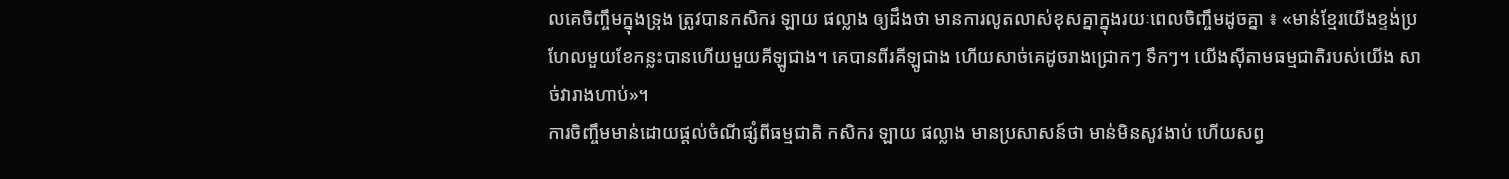លគេចិញ្ចឹមក្នុងទ្រុង ត្រូវបានកសិករ ឡាយ ផល្លាង ឲ្យដឹងថា មានការលូតលាស់ខុសគ្នាក្នុងរយៈពេលចិញ្ចឹមដូចគ្នា ៖ «មាន់ខ្មែរយើងខ្ទង់ប្រហែលមួយខែកន្លះបានហើយមួយគីឡូជាង។ គេបានពីរគីឡូជាង ហើយសាច់គេដូចរាងជ្រោកៗ ទឹកៗ។ យើងស៊ីតាមធម្មជាតិរបស់យើង សាច់វារាងហាប់»។
ការចិញ្ចឹមមាន់ដោយផ្តល់ចំណីផ្សំពីធម្មជាតិ កសិករ ឡាយ ផល្លាង មានប្រសាសន៍ថា មាន់មិនសូវងាប់ ហើយសព្វ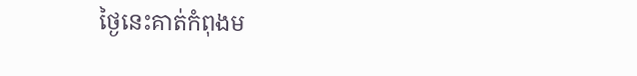ថ្ងៃនេះគាត់កំពុងម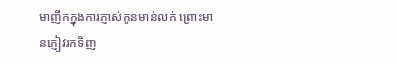មាញឹកក្នុងការភ្ញាស់កូនមាន់លក់ ព្រោះមានភ្ញៀវរកទិញ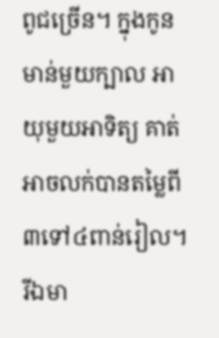ពូជច្រើន។ ក្នុងកូនមាន់មួយក្បាល អាយុមួយអាទិត្យ គាត់អាចលក់បានតម្លៃពី៣ទៅ៤ពាន់រៀល។ រីឯមា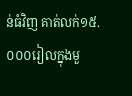ន់ធំវិញ គាត់លក់១៥.០០០រៀលក្នុងមួ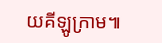យគីឡូក្រាម៕